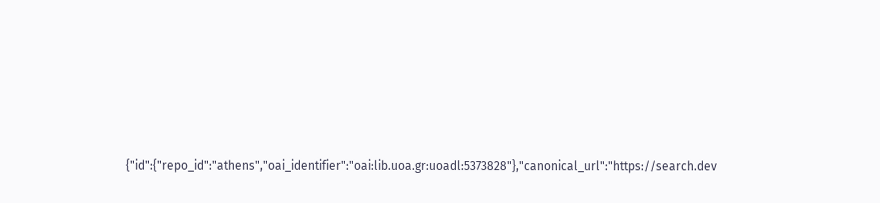{"id":{"repo_id":"athens","oai_identifier":"oai:lib.uoa.gr:uoadl:5373828"},"canonical_url":"https://search.dev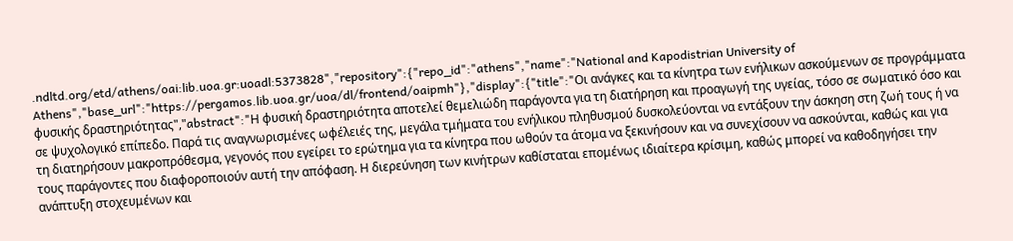.ndltd.org/etd/athens/oai:lib.uoa.gr:uoadl:5373828","repository":{"repo_id":"athens","name":"National and Kapodistrian University of Athens","base_url":"https://pergamos.lib.uoa.gr/uoa/dl/frontend/oaipmh"},"display":{"title":"Οι ανάγκες και τα κίνητρα των ενήλικων ασκούμενων σε προγράμματα φυσικής δραστηριότητας","abstract":"Η φυσική δραστηριότητα αποτελεί θεμελιώδη παράγοντα για τη διατήρηση και προαγωγή της υγείας, τόσο σε σωματικό όσο και σε ψυχολογικό επίπεδο. Παρά τις αναγνωρισμένες ωφέλειές της, μεγάλα τμήματα του ενήλικου πληθυσμού δυσκολεύονται να εντάξουν την άσκηση στη ζωή τους ή να τη διατηρήσουν μακροπρόθεσμα, γεγονός που εγείρει το ερώτημα για τα κίνητρα που ωθούν τα άτομα να ξεκινήσουν και να συνεχίσουν να ασκούνται, καθώς και για τους παράγοντες που διαφοροποιούν αυτή την απόφαση. Η διερεύνηση των κινήτρων καθίσταται επομένως ιδιαίτερα κρίσιμη, καθώς μπορεί να καθοδηγήσει την ανάπτυξη στοχευμένων και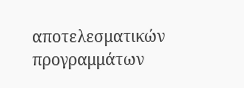αποτελεσματικών προγραμμάτων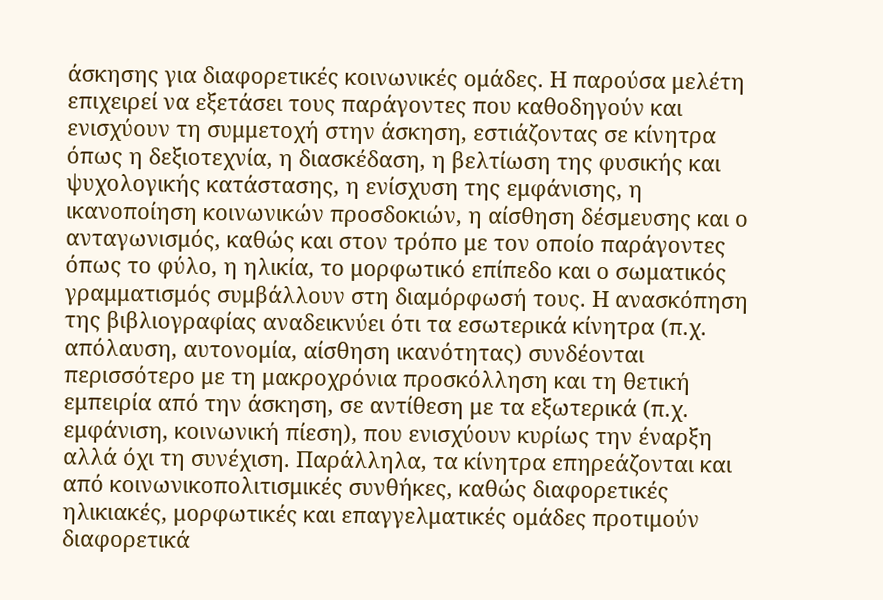άσκησης για διαφορετικές κοινωνικές ομάδες. Η παρούσα μελέτη επιχειρεί να εξετάσει τους παράγοντες που καθοδηγούν και ενισχύουν τη συμμετοχή στην άσκηση, εστιάζοντας σε κίνητρα όπως η δεξιοτεχνία, η διασκέδαση, η βελτίωση της φυσικής και ψυχολογικής κατάστασης, η ενίσχυση της εμφάνισης, η ικανοποίηση κοινωνικών προσδοκιών, η αίσθηση δέσμευσης και ο ανταγωνισμός, καθώς και στον τρόπο με τον οποίο παράγοντες όπως το φύλο, η ηλικία, το μορφωτικό επίπεδο και ο σωματικός γραμματισμός συμβάλλουν στη διαμόρφωσή τους. Η ανασκόπηση της βιβλιογραφίας αναδεικνύει ότι τα εσωτερικά κίνητρα (π.χ. απόλαυση, αυτονομία, αίσθηση ικανότητας) συνδέονται περισσότερο με τη μακροχρόνια προσκόλληση και τη θετική εμπειρία από την άσκηση, σε αντίθεση με τα εξωτερικά (π.χ. εμφάνιση, κοινωνική πίεση), που ενισχύουν κυρίως την έναρξη αλλά όχι τη συνέχιση. Παράλληλα, τα κίνητρα επηρεάζονται και από κοινωνικοπολιτισμικές συνθήκες, καθώς διαφορετικές ηλικιακές, μορφωτικές και επαγγελματικές ομάδες προτιμούν διαφορετικά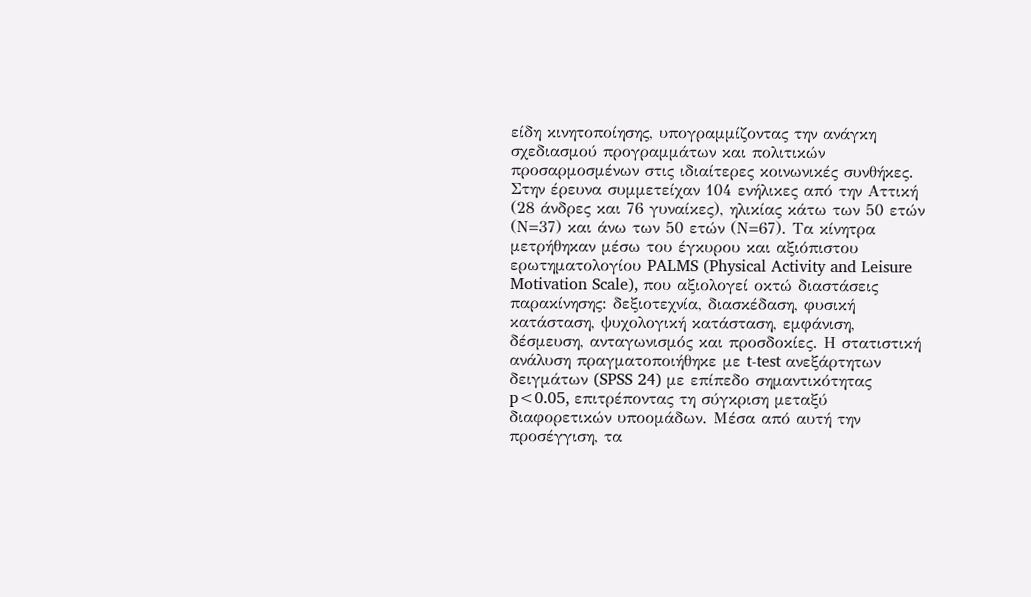είδη κινητοποίησης, υπογραμμίζοντας την ανάγκη σχεδιασμού προγραμμάτων και πολιτικών προσαρμοσμένων στις ιδιαίτερες κοινωνικές συνθήκες. Στην έρευνα συμμετείχαν 104 ενήλικες από την Αττική (28 άνδρες και 76 γυναίκες), ηλικίας κάτω των 50 ετών (Ν=37) και άνω των 50 ετών (Ν=67). Τα κίνητρα μετρήθηκαν μέσω του έγκυρου και αξιόπιστου ερωτηματολογίου PALMS (Physical Activity and Leisure Motivation Scale), που αξιολογεί οκτώ διαστάσεις παρακίνησης: δεξιοτεχνία, διασκέδαση, φυσική κατάσταση, ψυχολογική κατάσταση, εμφάνιση, δέσμευση, ανταγωνισμός και προσδοκίες. Η στατιστική ανάλυση πραγματοποιήθηκε με t-test ανεξάρτητων δειγμάτων (SPSS 24) με επίπεδο σημαντικότητας p<0.05, επιτρέποντας τη σύγκριση μεταξύ διαφορετικών υποομάδων. Μέσα από αυτή την προσέγγιση, τα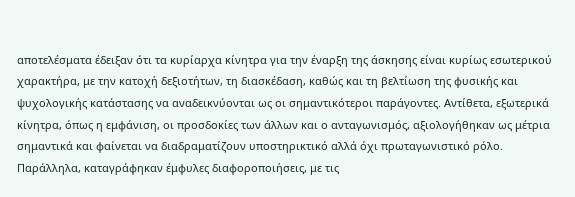αποτελέσματα έδειξαν ότι τα κυρίαρχα κίνητρα για την έναρξη της άσκησης είναι κυρίως εσωτερικού χαρακτήρα, με την κατοχή δεξιοτήτων, τη διασκέδαση, καθώς και τη βελτίωση της φυσικής και ψυχολογικής κατάστασης να αναδεικνύονται ως οι σημαντικότεροι παράγοντες. Αντίθετα, εξωτερικά κίνητρα, όπως η εμφάνιση, οι προσδοκίες των άλλων και ο ανταγωνισμός, αξιολογήθηκαν ως μέτρια σημαντικά και φαίνεται να διαδραματίζουν υποστηρικτικό αλλά όχι πρωταγωνιστικό ρόλο. Παράλληλα, καταγράφηκαν έμφυλες διαφοροποιήσεις, με τις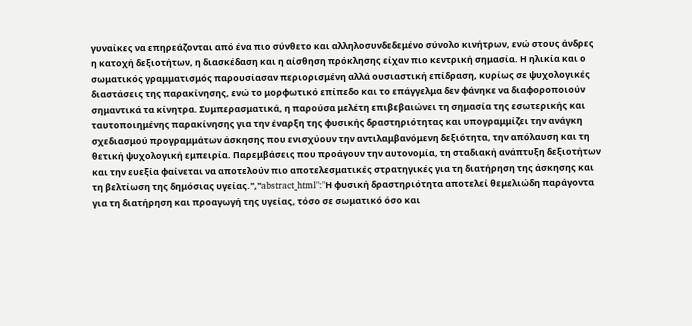γυναίκες να επηρεάζονται από ένα πιο σύνθετο και αλληλοσυνδεδεμένο σύνολο κινήτρων, ενώ στους άνδρες η κατοχή δεξιοτήτων, η διασκέδαση και η αίσθηση πρόκλησης είχαν πιο κεντρική σημασία. Η ηλικία και ο σωματικός γραμματισμός παρουσίασαν περιορισμένη αλλά ουσιαστική επίδραση, κυρίως σε ψυχολογικές διαστάσεις της παρακίνησης, ενώ το μορφωτικό επίπεδο και το επάγγελμα δεν φάνηκε να διαφοροποιούν σημαντικά τα κίνητρα. Συμπερασματικά, η παρούσα μελέτη επιβεβαιώνει τη σημασία της εσωτερικής και ταυτοποιημένης παρακίνησης για την έναρξη της φυσικής δραστηριότητας και υπογραμμίζει την ανάγκη σχεδιασμού προγραμμάτων άσκησης που ενισχύουν την αντιλαμβανόμενη δεξιότητα, την απόλαυση και τη θετική ψυχολογική εμπειρία. Παρεμβάσεις που προάγουν την αυτονομία, τη σταδιακή ανάπτυξη δεξιοτήτων και την ευεξία φαίνεται να αποτελούν πιο αποτελεσματικές στρατηγικές για τη διατήρηση της άσκησης και τη βελτίωση της δημόσιας υγείας.","abstract_html":"Η φυσική δραστηριότητα αποτελεί θεμελιώδη παράγοντα για τη διατήρηση και προαγωγή της υγείας, τόσο σε σωματικό όσο και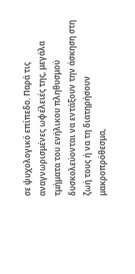σε ψυχολογικό επίπεδο. Παρά τις αναγνωρισμένες ωφέλειές της, μεγάλα τμήματα του ενήλικου πληθυσμού δυσκολεύονται να εντάξουν την άσκηση στη ζωή τους ή να τη διατηρήσουν μακροπρόθεσμα,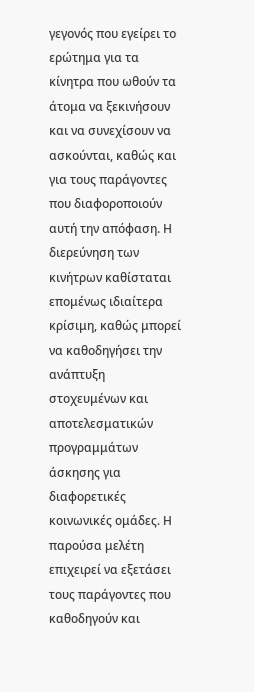γεγονός που εγείρει το ερώτημα για τα κίνητρα που ωθούν τα άτομα να ξεκινήσουν και να συνεχίσουν να ασκούνται, καθώς και για τους παράγοντες που διαφοροποιούν αυτή την απόφαση. Η διερεύνηση των κινήτρων καθίσταται επομένως ιδιαίτερα κρίσιμη, καθώς μπορεί να καθοδηγήσει την ανάπτυξη στοχευμένων και αποτελεσματικών προγραμμάτων άσκησης για διαφορετικές κοινωνικές ομάδες. Η παρούσα μελέτη επιχειρεί να εξετάσει τους παράγοντες που καθοδηγούν και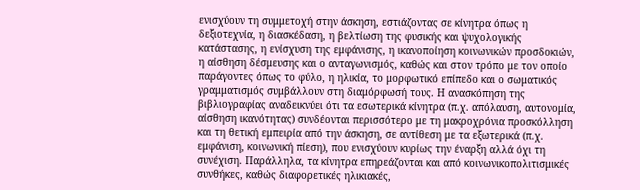ενισχύουν τη συμμετοχή στην άσκηση, εστιάζοντας σε κίνητρα όπως η δεξιοτεχνία, η διασκέδαση, η βελτίωση της φυσικής και ψυχολογικής κατάστασης, η ενίσχυση της εμφάνισης, η ικανοποίηση κοινωνικών προσδοκιών, η αίσθηση δέσμευσης και ο ανταγωνισμός, καθώς και στον τρόπο με τον οποίο παράγοντες όπως το φύλο, η ηλικία, το μορφωτικό επίπεδο και ο σωματικός γραμματισμός συμβάλλουν στη διαμόρφωσή τους. Η ανασκόπηση της βιβλιογραφίας αναδεικνύει ότι τα εσωτερικά κίνητρα (π.χ. απόλαυση, αυτονομία, αίσθηση ικανότητας) συνδέονται περισσότερο με τη μακροχρόνια προσκόλληση και τη θετική εμπειρία από την άσκηση, σε αντίθεση με τα εξωτερικά (π.χ. εμφάνιση, κοινωνική πίεση), που ενισχύουν κυρίως την έναρξη αλλά όχι τη συνέχιση. Παράλληλα, τα κίνητρα επηρεάζονται και από κοινωνικοπολιτισμικές συνθήκες, καθώς διαφορετικές ηλικιακές,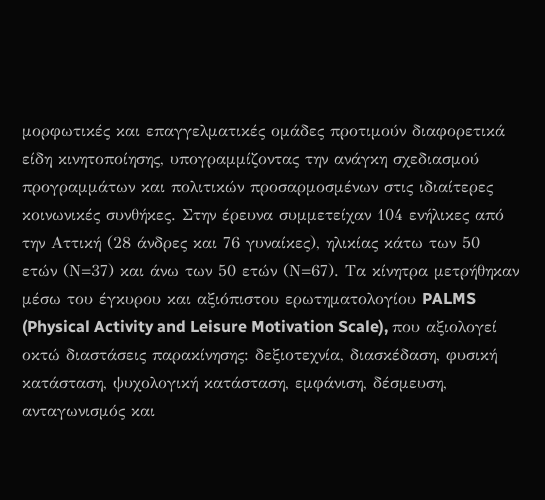μορφωτικές και επαγγελματικές ομάδες προτιμούν διαφορετικά είδη κινητοποίησης, υπογραμμίζοντας την ανάγκη σχεδιασμού προγραμμάτων και πολιτικών προσαρμοσμένων στις ιδιαίτερες κοινωνικές συνθήκες. Στην έρευνα συμμετείχαν 104 ενήλικες από την Αττική (28 άνδρες και 76 γυναίκες), ηλικίας κάτω των 50 ετών (Ν=37) και άνω των 50 ετών (Ν=67). Τα κίνητρα μετρήθηκαν μέσω του έγκυρου και αξιόπιστου ερωτηματολογίου PALMS (Physical Activity and Leisure Motivation Scale), που αξιολογεί οκτώ διαστάσεις παρακίνησης: δεξιοτεχνία, διασκέδαση, φυσική κατάσταση, ψυχολογική κατάσταση, εμφάνιση, δέσμευση, ανταγωνισμός και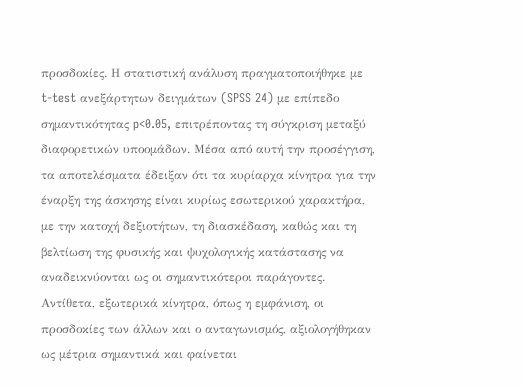προσδοκίες. Η στατιστική ανάλυση πραγματοποιήθηκε με t-test ανεξάρτητων δειγμάτων (SPSS 24) με επίπεδο σημαντικότητας p<0.05, επιτρέποντας τη σύγκριση μεταξύ διαφορετικών υποομάδων. Μέσα από αυτή την προσέγγιση, τα αποτελέσματα έδειξαν ότι τα κυρίαρχα κίνητρα για την έναρξη της άσκησης είναι κυρίως εσωτερικού χαρακτήρα, με την κατοχή δεξιοτήτων, τη διασκέδαση, καθώς και τη βελτίωση της φυσικής και ψυχολογικής κατάστασης να αναδεικνύονται ως οι σημαντικότεροι παράγοντες. Αντίθετα, εξωτερικά κίνητρα, όπως η εμφάνιση, οι προσδοκίες των άλλων και ο ανταγωνισμός, αξιολογήθηκαν ως μέτρια σημαντικά και φαίνεται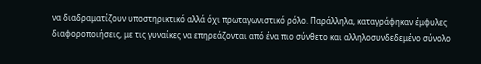να διαδραματίζουν υποστηρικτικό αλλά όχι πρωταγωνιστικό ρόλο. Παράλληλα, καταγράφηκαν έμφυλες διαφοροποιήσεις, με τις γυναίκες να επηρεάζονται από ένα πιο σύνθετο και αλληλοσυνδεδεμένο σύνολο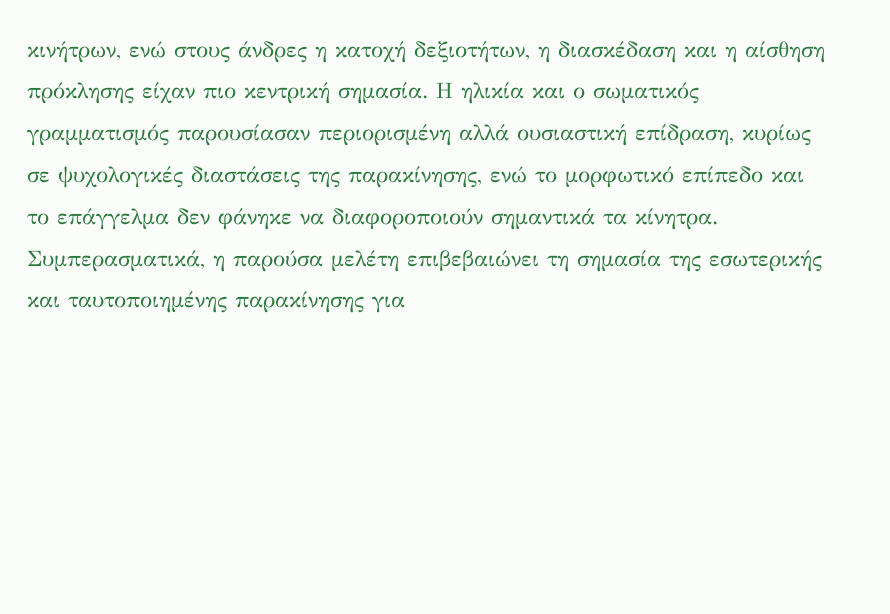κινήτρων, ενώ στους άνδρες η κατοχή δεξιοτήτων, η διασκέδαση και η αίσθηση πρόκλησης είχαν πιο κεντρική σημασία. Η ηλικία και ο σωματικός γραμματισμός παρουσίασαν περιορισμένη αλλά ουσιαστική επίδραση, κυρίως σε ψυχολογικές διαστάσεις της παρακίνησης, ενώ το μορφωτικό επίπεδο και το επάγγελμα δεν φάνηκε να διαφοροποιούν σημαντικά τα κίνητρα. Συμπερασματικά, η παρούσα μελέτη επιβεβαιώνει τη σημασία της εσωτερικής και ταυτοποιημένης παρακίνησης για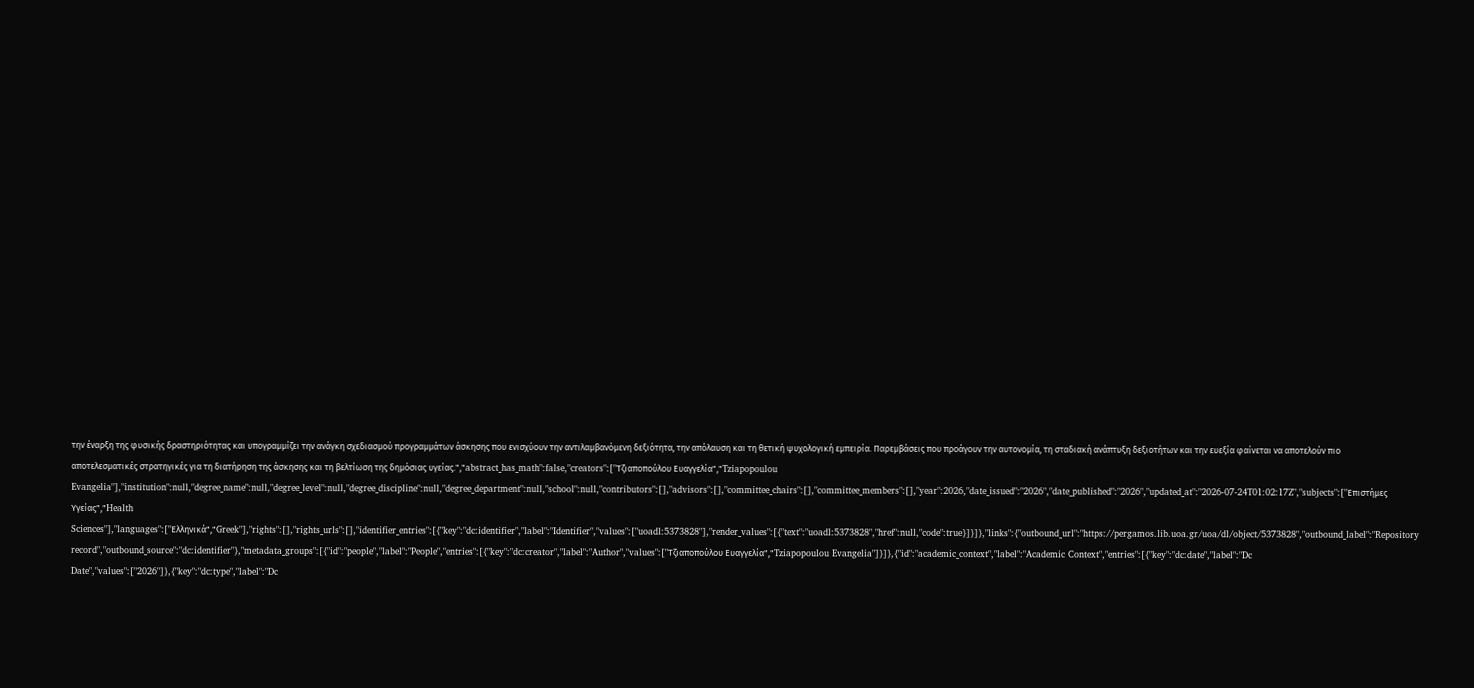την έναρξη της φυσικής δραστηριότητας και υπογραμμίζει την ανάγκη σχεδιασμού προγραμμάτων άσκησης που ενισχύουν την αντιλαμβανόμενη δεξιότητα, την απόλαυση και τη θετική ψυχολογική εμπειρία. Παρεμβάσεις που προάγουν την αυτονομία, τη σταδιακή ανάπτυξη δεξιοτήτων και την ευεξία φαίνεται να αποτελούν πιο αποτελεσματικές στρατηγικές για τη διατήρηση της άσκησης και τη βελτίωση της δημόσιας υγείας.","abstract_has_math":false,"creators":["Τζιαποπούλου Ευαγγελία","Tziapopoulou Evangelia"],"institution":null,"degree_name":null,"degree_level":null,"degree_discipline":null,"degree_department":null,"school":null,"contributors":[],"advisors":[],"committee_chairs":[],"committee_members":[],"year":2026,"date_issued":"2026","date_published":"2026","updated_at":"2026-07-24T01:02:17Z","subjects":["Επιστήμες Υγείας","Health Sciences"],"languages":["Ελληνικά","Greek"],"rights":[],"rights_urls":[],"identifier_entries":[{"key":"dc:identifier","label":"Identifier","values":["uoadl:5373828"],"render_values":[{"text":"uoadl:5373828","href":null,"code":true}]}]},"links":{"outbound_url":"https://pergamos.lib.uoa.gr/uoa/dl/object/5373828","outbound_label":"Repository record","outbound_source":"dc:identifier"},"metadata_groups":[{"id":"people","label":"People","entries":[{"key":"dc:creator","label":"Author","values":["Τζιαποπούλου Ευαγγελία","Tziapopoulou Evangelia"]}]},{"id":"academic_context","label":"Academic Context","entries":[{"key":"dc:date","label":"Dc Date","values":["2026"]},{"key":"dc:type","label":"Dc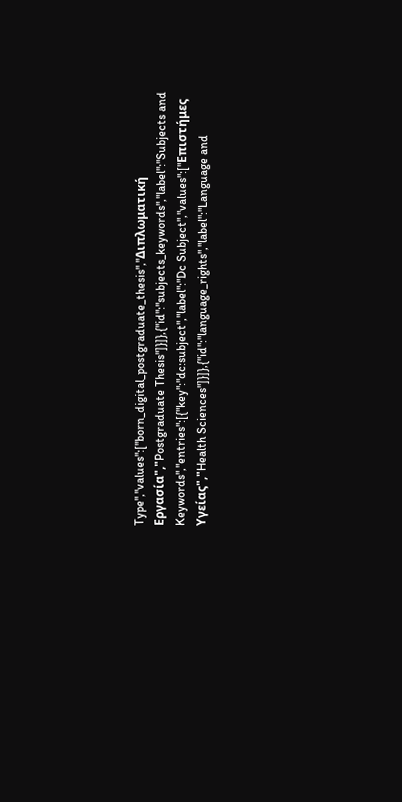Type","values":["born_digital_postgraduate_thesis","Διπλωματική Εργασία","Postgraduate Thesis"]}]},{"id":"subjects_keywords","label":"Subjects and Keywords","entries":[{"key":"dc:subject","label":"Dc Subject","values":["Επιστήμες Υγείας","Health Sciences"]}]},{"id":"language_rights","label":"Language and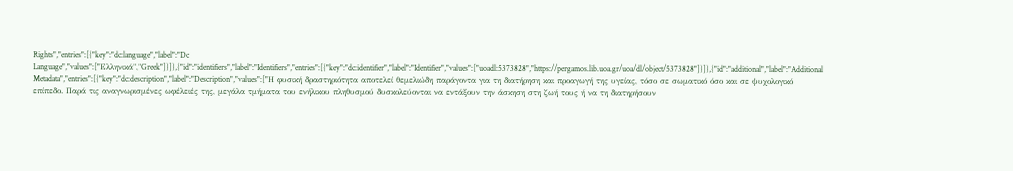Rights","entries":[{"key":"dc:language","label":"Dc Language","values":["Ελληνικά","Greek"]}]},{"id":"identifiers","label":"Identifiers","entries":[{"key":"dc:identifier","label":"Identifier","values":["uoadl:5373828","https://pergamos.lib.uoa.gr/uoa/dl/object/5373828"]}]},{"id":"additional","label":"Additional Metadata","entries":[{"key":"dc:description","label":"Description","values":["Η φυσική δραστηριότητα αποτελεί θεμελιώδη παράγοντα για τη διατήρηση και προαγωγή της υγείας, τόσο σε σωματικό όσο και σε ψυχολογικό επίπεδο. Παρά τις αναγνωρισμένες ωφέλειές της, μεγάλα τμήματα του ενήλικου πληθυσμού δυσκολεύονται να εντάξουν την άσκηση στη ζωή τους ή να τη διατηρήσουν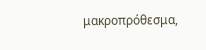μακροπρόθεσμα,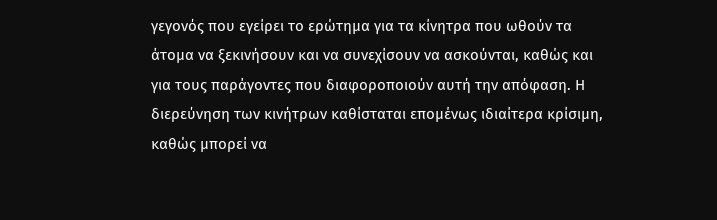γεγονός που εγείρει το ερώτημα για τα κίνητρα που ωθούν τα άτομα να ξεκινήσουν και να συνεχίσουν να ασκούνται, καθώς και για τους παράγοντες που διαφοροποιούν αυτή την απόφαση. Η διερεύνηση των κινήτρων καθίσταται επομένως ιδιαίτερα κρίσιμη, καθώς μπορεί να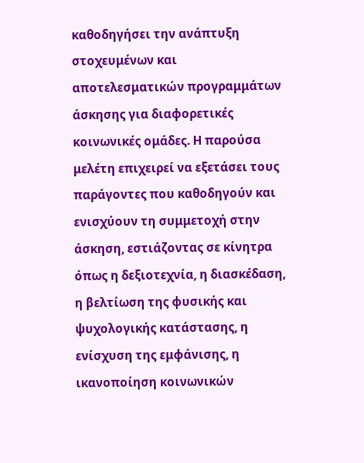καθοδηγήσει την ανάπτυξη στοχευμένων και αποτελεσματικών προγραμμάτων άσκησης για διαφορετικές κοινωνικές ομάδες. Η παρούσα μελέτη επιχειρεί να εξετάσει τους παράγοντες που καθοδηγούν και ενισχύουν τη συμμετοχή στην άσκηση, εστιάζοντας σε κίνητρα όπως η δεξιοτεχνία, η διασκέδαση, η βελτίωση της φυσικής και ψυχολογικής κατάστασης, η ενίσχυση της εμφάνισης, η ικανοποίηση κοινωνικών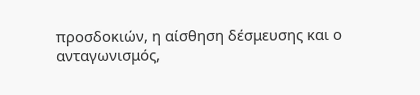προσδοκιών, η αίσθηση δέσμευσης και ο ανταγωνισμός,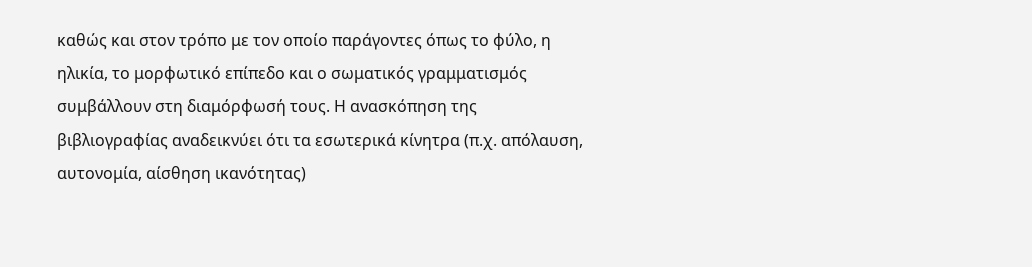καθώς και στον τρόπο με τον οποίο παράγοντες όπως το φύλο, η ηλικία, το μορφωτικό επίπεδο και ο σωματικός γραμματισμός συμβάλλουν στη διαμόρφωσή τους. Η ανασκόπηση της βιβλιογραφίας αναδεικνύει ότι τα εσωτερικά κίνητρα (π.χ. απόλαυση, αυτονομία, αίσθηση ικανότητας)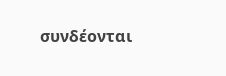συνδέονται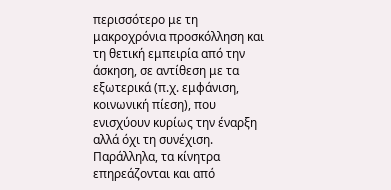περισσότερο με τη μακροχρόνια προσκόλληση και τη θετική εμπειρία από την άσκηση, σε αντίθεση με τα εξωτερικά (π.χ. εμφάνιση, κοινωνική πίεση), που ενισχύουν κυρίως την έναρξη αλλά όχι τη συνέχιση. Παράλληλα, τα κίνητρα επηρεάζονται και από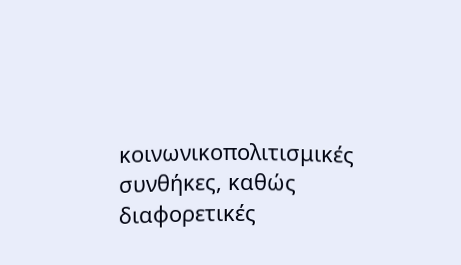κοινωνικοπολιτισμικές συνθήκες, καθώς διαφορετικές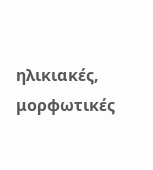ηλικιακές, μορφωτικές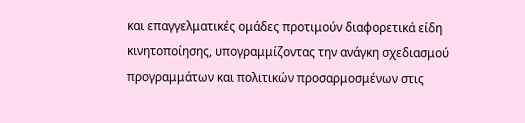και επαγγελματικές ομάδες προτιμούν διαφορετικά είδη κινητοποίησης, υπογραμμίζοντας την ανάγκη σχεδιασμού προγραμμάτων και πολιτικών προσαρμοσμένων στις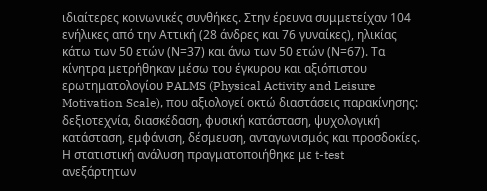ιδιαίτερες κοινωνικές συνθήκες. Στην έρευνα συμμετείχαν 104 ενήλικες από την Αττική (28 άνδρες και 76 γυναίκες), ηλικίας κάτω των 50 ετών (Ν=37) και άνω των 50 ετών (Ν=67). Τα κίνητρα μετρήθηκαν μέσω του έγκυρου και αξιόπιστου ερωτηματολογίου PALMS (Physical Activity and Leisure Motivation Scale), που αξιολογεί οκτώ διαστάσεις παρακίνησης: δεξιοτεχνία, διασκέδαση, φυσική κατάσταση, ψυχολογική κατάσταση, εμφάνιση, δέσμευση, ανταγωνισμός και προσδοκίες. Η στατιστική ανάλυση πραγματοποιήθηκε με t-test ανεξάρτητων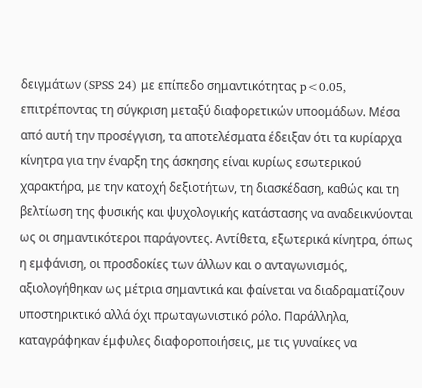δειγμάτων (SPSS 24) με επίπεδο σημαντικότητας p<0.05, επιτρέποντας τη σύγκριση μεταξύ διαφορετικών υποομάδων. Μέσα από αυτή την προσέγγιση, τα αποτελέσματα έδειξαν ότι τα κυρίαρχα κίνητρα για την έναρξη της άσκησης είναι κυρίως εσωτερικού χαρακτήρα, με την κατοχή δεξιοτήτων, τη διασκέδαση, καθώς και τη βελτίωση της φυσικής και ψυχολογικής κατάστασης να αναδεικνύονται ως οι σημαντικότεροι παράγοντες. Αντίθετα, εξωτερικά κίνητρα, όπως η εμφάνιση, οι προσδοκίες των άλλων και ο ανταγωνισμός, αξιολογήθηκαν ως μέτρια σημαντικά και φαίνεται να διαδραματίζουν υποστηρικτικό αλλά όχι πρωταγωνιστικό ρόλο. Παράλληλα, καταγράφηκαν έμφυλες διαφοροποιήσεις, με τις γυναίκες να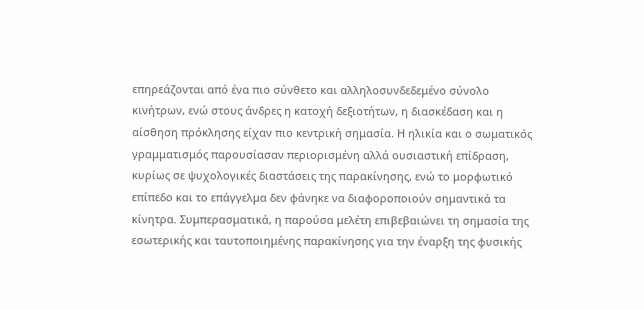επηρεάζονται από ένα πιο σύνθετο και αλληλοσυνδεδεμένο σύνολο κινήτρων, ενώ στους άνδρες η κατοχή δεξιοτήτων, η διασκέδαση και η αίσθηση πρόκλησης είχαν πιο κεντρική σημασία. Η ηλικία και ο σωματικός γραμματισμός παρουσίασαν περιορισμένη αλλά ουσιαστική επίδραση, κυρίως σε ψυχολογικές διαστάσεις της παρακίνησης, ενώ το μορφωτικό επίπεδο και το επάγγελμα δεν φάνηκε να διαφοροποιούν σημαντικά τα κίνητρα. Συμπερασματικά, η παρούσα μελέτη επιβεβαιώνει τη σημασία της εσωτερικής και ταυτοποιημένης παρακίνησης για την έναρξη της φυσικής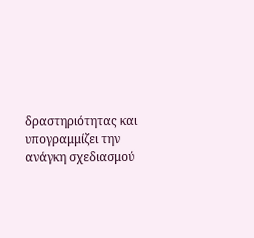δραστηριότητας και υπογραμμίζει την ανάγκη σχεδιασμού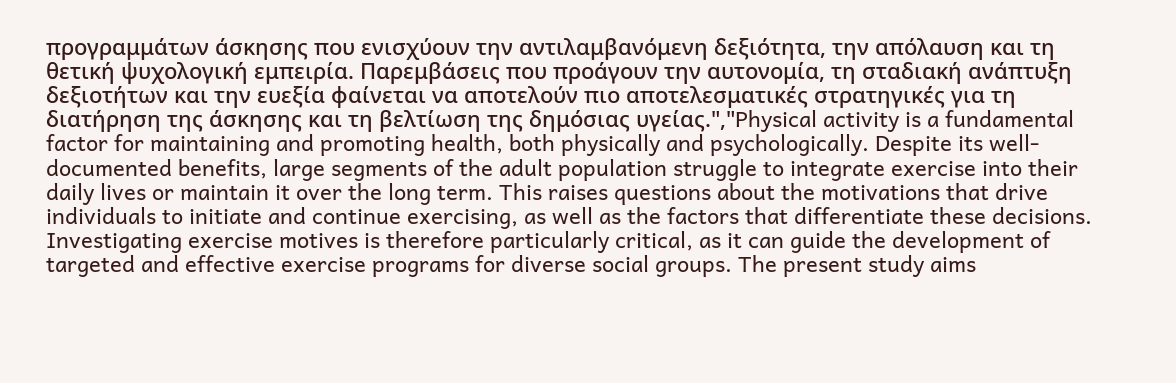προγραμμάτων άσκησης που ενισχύουν την αντιλαμβανόμενη δεξιότητα, την απόλαυση και τη θετική ψυχολογική εμπειρία. Παρεμβάσεις που προάγουν την αυτονομία, τη σταδιακή ανάπτυξη δεξιοτήτων και την ευεξία φαίνεται να αποτελούν πιο αποτελεσματικές στρατηγικές για τη διατήρηση της άσκησης και τη βελτίωση της δημόσιας υγείας.","Physical activity is a fundamental factor for maintaining and promoting health, both physically and psychologically. Despite its well-documented benefits, large segments of the adult population struggle to integrate exercise into their daily lives or maintain it over the long term. This raises questions about the motivations that drive individuals to initiate and continue exercising, as well as the factors that differentiate these decisions. Investigating exercise motives is therefore particularly critical, as it can guide the development of targeted and effective exercise programs for diverse social groups. The present study aims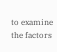to examine the factors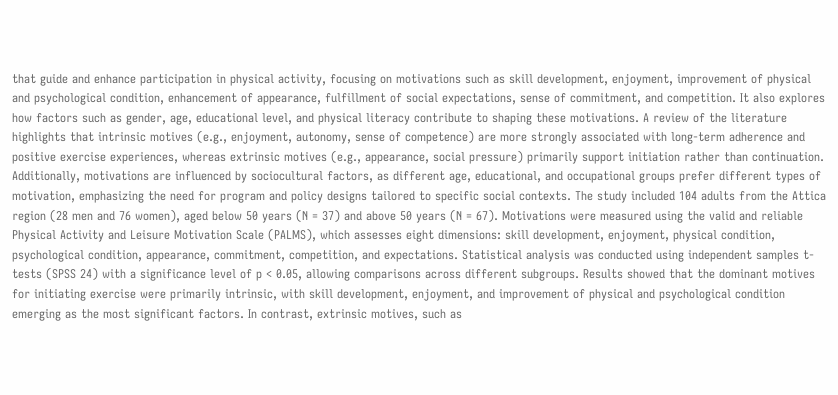that guide and enhance participation in physical activity, focusing on motivations such as skill development, enjoyment, improvement of physical and psychological condition, enhancement of appearance, fulfillment of social expectations, sense of commitment, and competition. It also explores how factors such as gender, age, educational level, and physical literacy contribute to shaping these motivations. A review of the literature highlights that intrinsic motives (e.g., enjoyment, autonomy, sense of competence) are more strongly associated with long-term adherence and positive exercise experiences, whereas extrinsic motives (e.g., appearance, social pressure) primarily support initiation rather than continuation. Additionally, motivations are influenced by sociocultural factors, as different age, educational, and occupational groups prefer different types of motivation, emphasizing the need for program and policy designs tailored to specific social contexts. The study included 104 adults from the Attica region (28 men and 76 women), aged below 50 years (N = 37) and above 50 years (N = 67). Motivations were measured using the valid and reliable Physical Activity and Leisure Motivation Scale (PALMS), which assesses eight dimensions: skill development, enjoyment, physical condition, psychological condition, appearance, commitment, competition, and expectations. Statistical analysis was conducted using independent samples t-tests (SPSS 24) with a significance level of p < 0.05, allowing comparisons across different subgroups. Results showed that the dominant motives for initiating exercise were primarily intrinsic, with skill development, enjoyment, and improvement of physical and psychological condition emerging as the most significant factors. In contrast, extrinsic motives, such as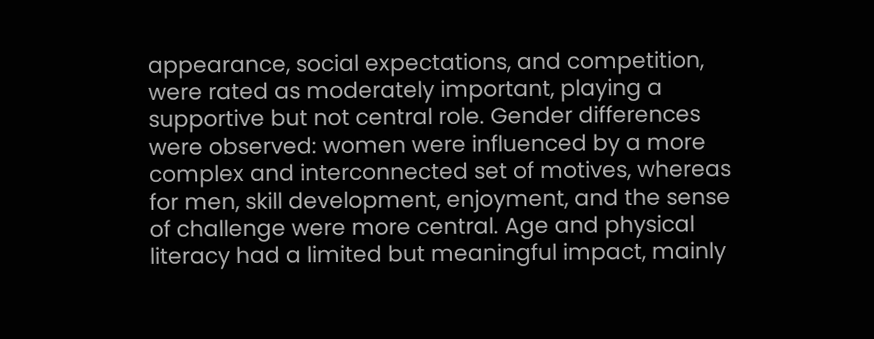appearance, social expectations, and competition, were rated as moderately important, playing a supportive but not central role. Gender differences were observed: women were influenced by a more complex and interconnected set of motives, whereas for men, skill development, enjoyment, and the sense of challenge were more central. Age and physical literacy had a limited but meaningful impact, mainly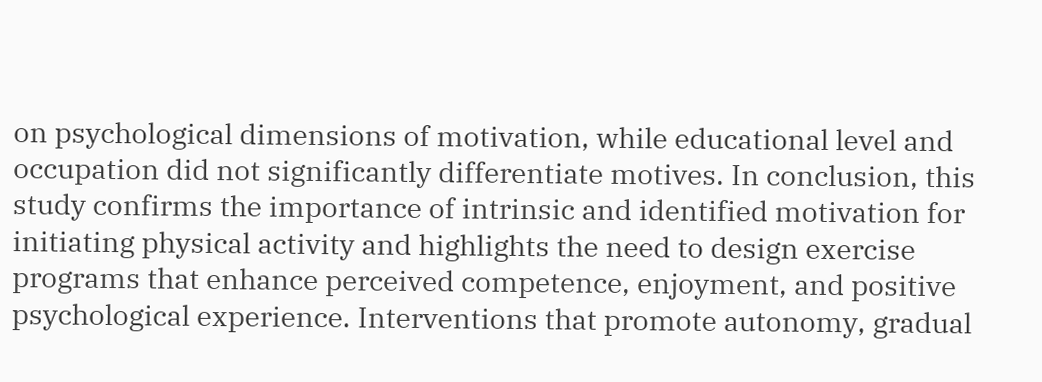on psychological dimensions of motivation, while educational level and occupation did not significantly differentiate motives. In conclusion, this study confirms the importance of intrinsic and identified motivation for initiating physical activity and highlights the need to design exercise programs that enhance perceived competence, enjoyment, and positive psychological experience. Interventions that promote autonomy, gradual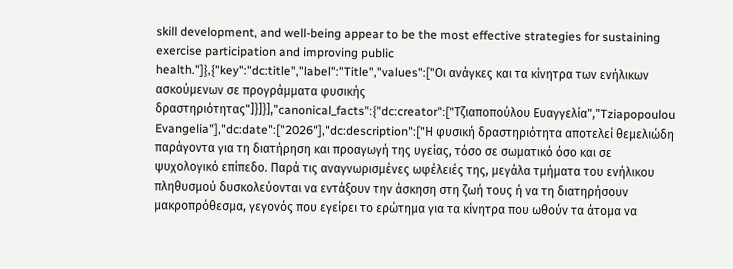skill development, and well-being appear to be the most effective strategies for sustaining exercise participation and improving public health."]},{"key":"dc:title","label":"Title","values":["Οι ανάγκες και τα κίνητρα των ενήλικων ασκούμενων σε προγράμματα φυσικής δραστηριότητας"]}]}],"canonical_facts":{"dc:creator":["Τζιαποπούλου Ευαγγελία","Tziapopoulou Evangelia"],"dc:date":["2026"],"dc:description":["Η φυσική δραστηριότητα αποτελεί θεμελιώδη παράγοντα για τη διατήρηση και προαγωγή της υγείας, τόσο σε σωματικό όσο και σε ψυχολογικό επίπεδο. Παρά τις αναγνωρισμένες ωφέλειές της, μεγάλα τμήματα του ενήλικου πληθυσμού δυσκολεύονται να εντάξουν την άσκηση στη ζωή τους ή να τη διατηρήσουν μακροπρόθεσμα, γεγονός που εγείρει το ερώτημα για τα κίνητρα που ωθούν τα άτομα να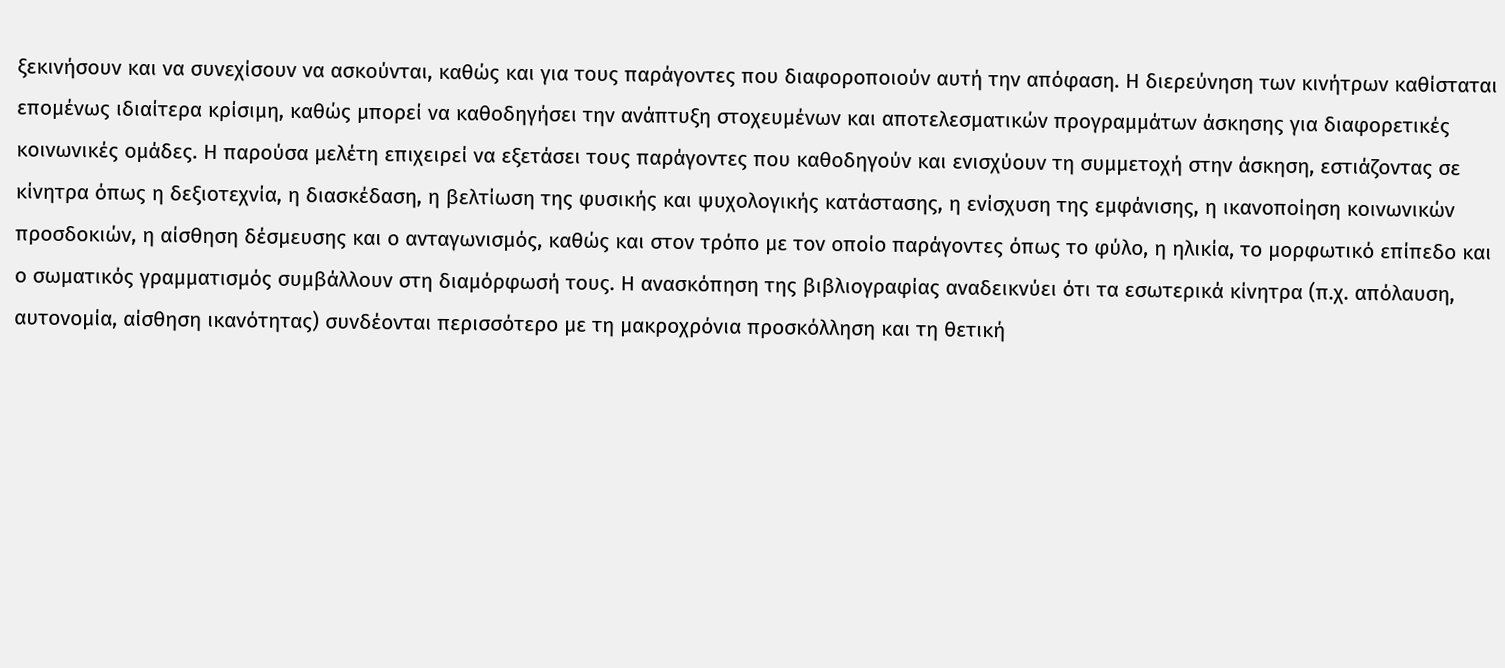ξεκινήσουν και να συνεχίσουν να ασκούνται, καθώς και για τους παράγοντες που διαφοροποιούν αυτή την απόφαση. Η διερεύνηση των κινήτρων καθίσταται επομένως ιδιαίτερα κρίσιμη, καθώς μπορεί να καθοδηγήσει την ανάπτυξη στοχευμένων και αποτελεσματικών προγραμμάτων άσκησης για διαφορετικές κοινωνικές ομάδες. Η παρούσα μελέτη επιχειρεί να εξετάσει τους παράγοντες που καθοδηγούν και ενισχύουν τη συμμετοχή στην άσκηση, εστιάζοντας σε κίνητρα όπως η δεξιοτεχνία, η διασκέδαση, η βελτίωση της φυσικής και ψυχολογικής κατάστασης, η ενίσχυση της εμφάνισης, η ικανοποίηση κοινωνικών προσδοκιών, η αίσθηση δέσμευσης και ο ανταγωνισμός, καθώς και στον τρόπο με τον οποίο παράγοντες όπως το φύλο, η ηλικία, το μορφωτικό επίπεδο και ο σωματικός γραμματισμός συμβάλλουν στη διαμόρφωσή τους. Η ανασκόπηση της βιβλιογραφίας αναδεικνύει ότι τα εσωτερικά κίνητρα (π.χ. απόλαυση, αυτονομία, αίσθηση ικανότητας) συνδέονται περισσότερο με τη μακροχρόνια προσκόλληση και τη θετική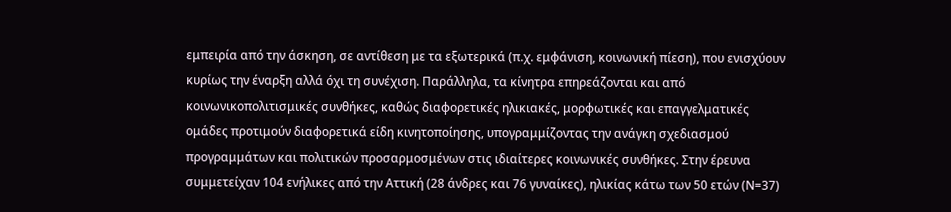εμπειρία από την άσκηση, σε αντίθεση με τα εξωτερικά (π.χ. εμφάνιση, κοινωνική πίεση), που ενισχύουν κυρίως την έναρξη αλλά όχι τη συνέχιση. Παράλληλα, τα κίνητρα επηρεάζονται και από κοινωνικοπολιτισμικές συνθήκες, καθώς διαφορετικές ηλικιακές, μορφωτικές και επαγγελματικές ομάδες προτιμούν διαφορετικά είδη κινητοποίησης, υπογραμμίζοντας την ανάγκη σχεδιασμού προγραμμάτων και πολιτικών προσαρμοσμένων στις ιδιαίτερες κοινωνικές συνθήκες. Στην έρευνα συμμετείχαν 104 ενήλικες από την Αττική (28 άνδρες και 76 γυναίκες), ηλικίας κάτω των 50 ετών (Ν=37)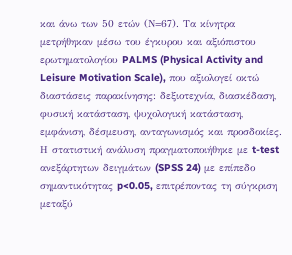και άνω των 50 ετών (Ν=67). Τα κίνητρα μετρήθηκαν μέσω του έγκυρου και αξιόπιστου ερωτηματολογίου PALMS (Physical Activity and Leisure Motivation Scale), που αξιολογεί οκτώ διαστάσεις παρακίνησης: δεξιοτεχνία, διασκέδαση, φυσική κατάσταση, ψυχολογική κατάσταση, εμφάνιση, δέσμευση, ανταγωνισμός και προσδοκίες. Η στατιστική ανάλυση πραγματοποιήθηκε με t-test ανεξάρτητων δειγμάτων (SPSS 24) με επίπεδο σημαντικότητας p<0.05, επιτρέποντας τη σύγκριση μεταξύ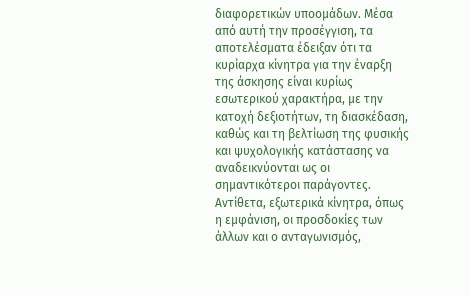διαφορετικών υποομάδων. Μέσα από αυτή την προσέγγιση, τα αποτελέσματα έδειξαν ότι τα κυρίαρχα κίνητρα για την έναρξη της άσκησης είναι κυρίως εσωτερικού χαρακτήρα, με την κατοχή δεξιοτήτων, τη διασκέδαση, καθώς και τη βελτίωση της φυσικής και ψυχολογικής κατάστασης να αναδεικνύονται ως οι σημαντικότεροι παράγοντες. Αντίθετα, εξωτερικά κίνητρα, όπως η εμφάνιση, οι προσδοκίες των άλλων και ο ανταγωνισμός,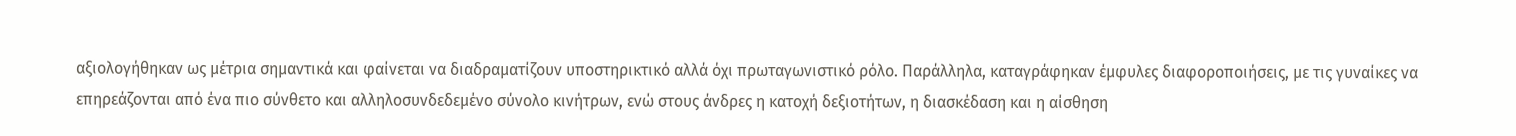αξιολογήθηκαν ως μέτρια σημαντικά και φαίνεται να διαδραματίζουν υποστηρικτικό αλλά όχι πρωταγωνιστικό ρόλο. Παράλληλα, καταγράφηκαν έμφυλες διαφοροποιήσεις, με τις γυναίκες να επηρεάζονται από ένα πιο σύνθετο και αλληλοσυνδεδεμένο σύνολο κινήτρων, ενώ στους άνδρες η κατοχή δεξιοτήτων, η διασκέδαση και η αίσθηση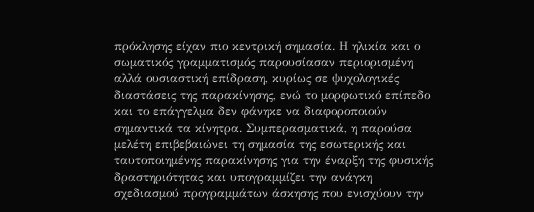πρόκλησης είχαν πιο κεντρική σημασία. Η ηλικία και ο σωματικός γραμματισμός παρουσίασαν περιορισμένη αλλά ουσιαστική επίδραση, κυρίως σε ψυχολογικές διαστάσεις της παρακίνησης, ενώ το μορφωτικό επίπεδο και το επάγγελμα δεν φάνηκε να διαφοροποιούν σημαντικά τα κίνητρα. Συμπερασματικά, η παρούσα μελέτη επιβεβαιώνει τη σημασία της εσωτερικής και ταυτοποιημένης παρακίνησης για την έναρξη της φυσικής δραστηριότητας και υπογραμμίζει την ανάγκη σχεδιασμού προγραμμάτων άσκησης που ενισχύουν την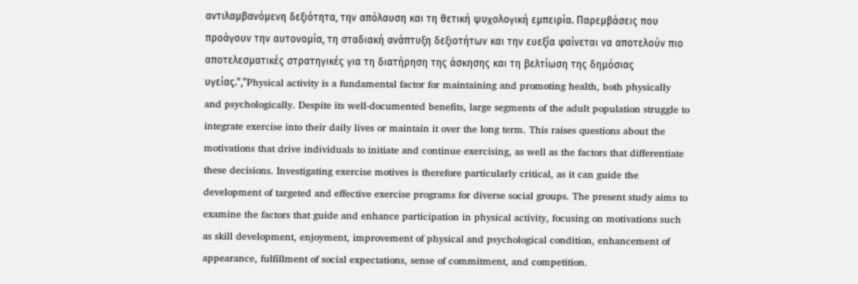αντιλαμβανόμενη δεξιότητα, την απόλαυση και τη θετική ψυχολογική εμπειρία. Παρεμβάσεις που προάγουν την αυτονομία, τη σταδιακή ανάπτυξη δεξιοτήτων και την ευεξία φαίνεται να αποτελούν πιο αποτελεσματικές στρατηγικές για τη διατήρηση της άσκησης και τη βελτίωση της δημόσιας υγείας.","Physical activity is a fundamental factor for maintaining and promoting health, both physically and psychologically. Despite its well-documented benefits, large segments of the adult population struggle to integrate exercise into their daily lives or maintain it over the long term. This raises questions about the motivations that drive individuals to initiate and continue exercising, as well as the factors that differentiate these decisions. Investigating exercise motives is therefore particularly critical, as it can guide the development of targeted and effective exercise programs for diverse social groups. The present study aims to examine the factors that guide and enhance participation in physical activity, focusing on motivations such as skill development, enjoyment, improvement of physical and psychological condition, enhancement of appearance, fulfillment of social expectations, sense of commitment, and competition.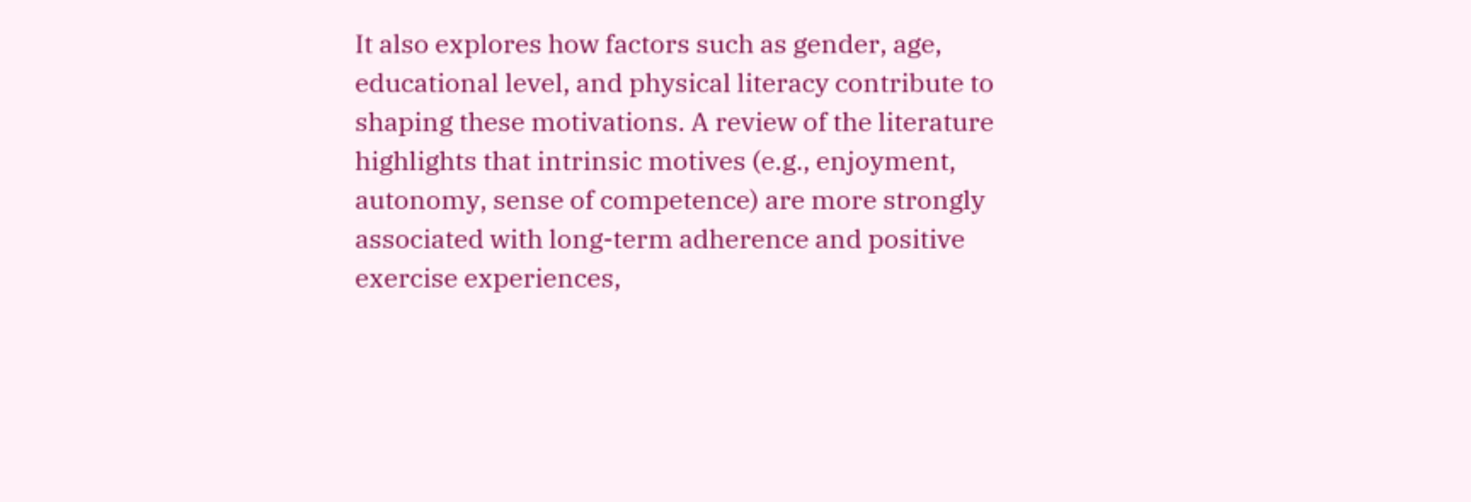It also explores how factors such as gender, age, educational level, and physical literacy contribute to shaping these motivations. A review of the literature highlights that intrinsic motives (e.g., enjoyment, autonomy, sense of competence) are more strongly associated with long-term adherence and positive exercise experiences,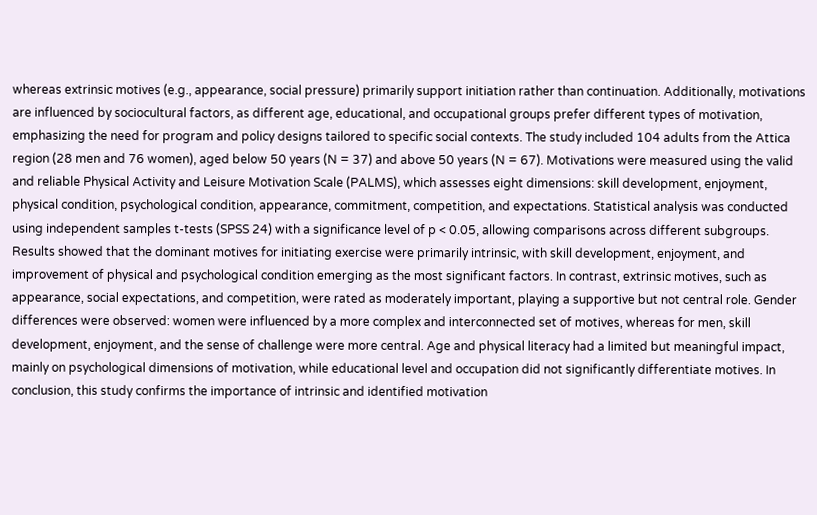whereas extrinsic motives (e.g., appearance, social pressure) primarily support initiation rather than continuation. Additionally, motivations are influenced by sociocultural factors, as different age, educational, and occupational groups prefer different types of motivation, emphasizing the need for program and policy designs tailored to specific social contexts. The study included 104 adults from the Attica region (28 men and 76 women), aged below 50 years (N = 37) and above 50 years (N = 67). Motivations were measured using the valid and reliable Physical Activity and Leisure Motivation Scale (PALMS), which assesses eight dimensions: skill development, enjoyment, physical condition, psychological condition, appearance, commitment, competition, and expectations. Statistical analysis was conducted using independent samples t-tests (SPSS 24) with a significance level of p < 0.05, allowing comparisons across different subgroups. Results showed that the dominant motives for initiating exercise were primarily intrinsic, with skill development, enjoyment, and improvement of physical and psychological condition emerging as the most significant factors. In contrast, extrinsic motives, such as appearance, social expectations, and competition, were rated as moderately important, playing a supportive but not central role. Gender differences were observed: women were influenced by a more complex and interconnected set of motives, whereas for men, skill development, enjoyment, and the sense of challenge were more central. Age and physical literacy had a limited but meaningful impact, mainly on psychological dimensions of motivation, while educational level and occupation did not significantly differentiate motives. In conclusion, this study confirms the importance of intrinsic and identified motivation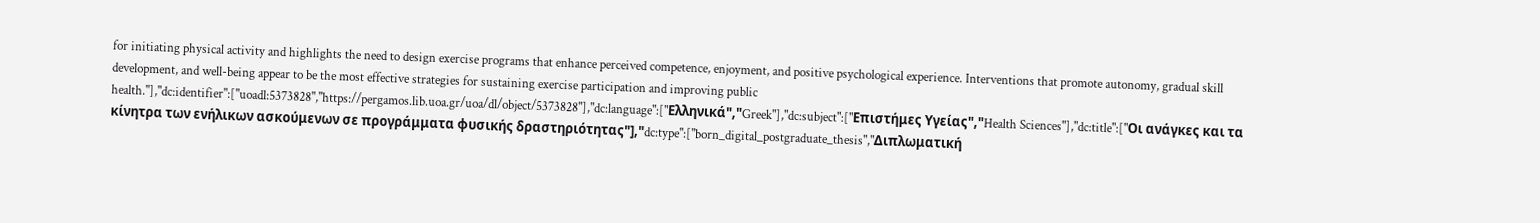for initiating physical activity and highlights the need to design exercise programs that enhance perceived competence, enjoyment, and positive psychological experience. Interventions that promote autonomy, gradual skill development, and well-being appear to be the most effective strategies for sustaining exercise participation and improving public health."],"dc:identifier":["uoadl:5373828","https://pergamos.lib.uoa.gr/uoa/dl/object/5373828"],"dc:language":["Ελληνικά","Greek"],"dc:subject":["Επιστήμες Υγείας","Health Sciences"],"dc:title":["Οι ανάγκες και τα κίνητρα των ενήλικων ασκούμενων σε προγράμματα φυσικής δραστηριότητας"],"dc:type":["born_digital_postgraduate_thesis","Διπλωματική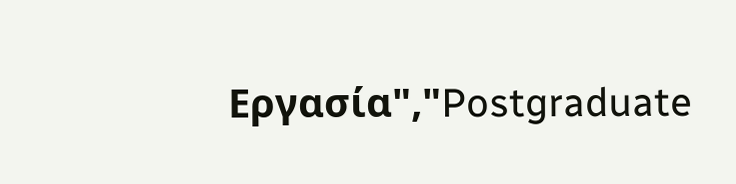Εργασία","Postgraduate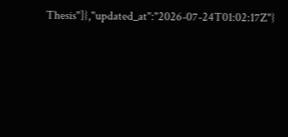Thesis"]},"updated_at":"2026-07-24T01:02:17Z"}